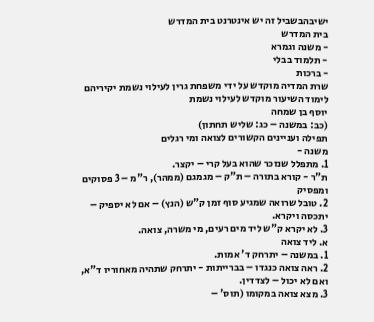ישיבהבשביל זה יש אינטרנט בית המדרש
בית המדרש
- משנה וגמרא
- תלמוד בבלי
- ברכות
שרת המדיה מוקדש על ידי משפחת גרין לעילוי נשמת יקיריהם
לימוד השיעור מוקדש לעילוי נשמת
יוסף בן שמחה
(כב: במשנה – כג: שליש תחתון)
תפילה ועניינים הקשורים לצואה ומי רגלים
משנה -
1. מתפלל שנזכר שהוא בעל קרי – יקצר.
ת"ר - קורא בתורה – ת"ק – מגמגם (ממהר), ר"מ – 3 פסוקים ומפסיק
2. טובל שרואה שמגיע סוף זמן ק"ש (הנץ) – אם לא יספיק – יתכסה ויקרא.
3. לא יקרא ק"ש ליד מים רעים, מי משרה, צואה.
א. ליד צואה
1. במשנה – יתרחק ד' אמות.
2. ראה צואה כנגדו – בברייתות - יתרחק שתהיה מאחוריו ד"א, ואם לא יכול – לצדדין.
3. מצא צואה במקומו (תוס' –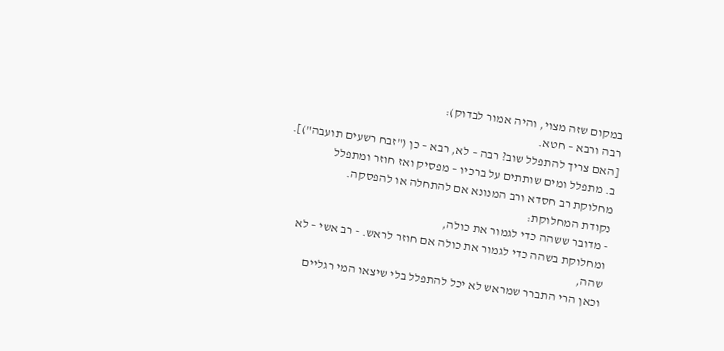במקום שזה מצוי, והיה אמור לבדוק):
רבה ורבא – חטא.
[האם צריך להתפלל שוב? רבה – לא, רבא – כן ("זבח רשעים תועבה")].
ב. מתפלל ומים שותתים על ברכיו – מפסיק ואז חוזר ומתפלל
מחלוקת רב חסדא ורב המנונא אם להתחלה או להפסקה.
נקודת המחלוקת:
- מדובר ששהה כדי לגמור את כולה,
ומחלוקת בשהה כדי לגמור את כולה אם חוזר לראש. - רב אשי – לא שהה,
וכאן הרי התברר שמראש לא יכל להתפלל בלי שיצאו המי רגליים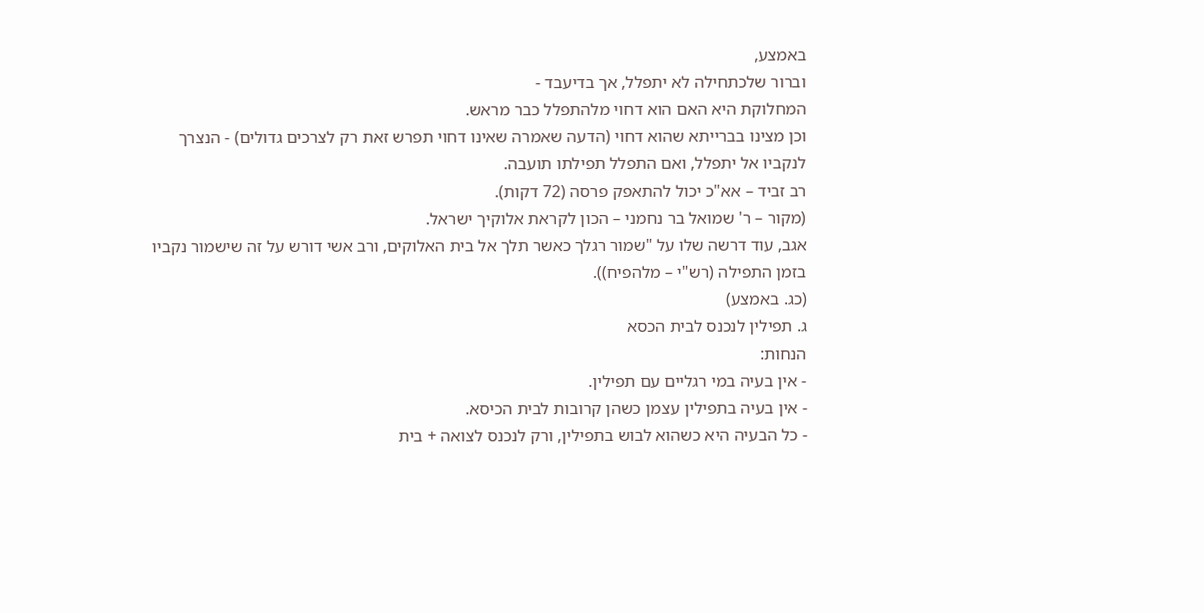באמצע,
וברור שלכתחילה לא יתפלל, אך בדיעבד -
המחלוקת היא האם הוא דחוי מלהתפלל כבר מראש.
וכן מצינו בברייתא שהוא דחוי (הדעה שאמרה שאינו דחוי תפרש זאת רק לצרכים גדולים) - הנצרך לנקביו אל יתפלל, ואם התפלל תפילתו תועבה.
רב זביד – אא"כ יכול להתאפק פרסה (72 דקות).
(מקור – ר' שמואל בר נחמני – הכון לקראת אלוקיך ישראל.
אגב, עוד דרשה שלו על "שמור רגלך כאשר תלך אל בית האלוקים, ורב אשי דורש על זה שישמור נקביו בזמן התפילה (רש"י – מלהפיח)).
(כג. באמצע)
ג. תפילין לנכנס לבית הכסא
הנחות:
- אין בעיה במי רגליים עם תפילין.
- אין בעיה בתפילין עצמן כשהן קרובות לבית הכיסא.
- כל הבעיה היא כשהוא לבוש בתפילין, ורק לנכנס לצואה + בית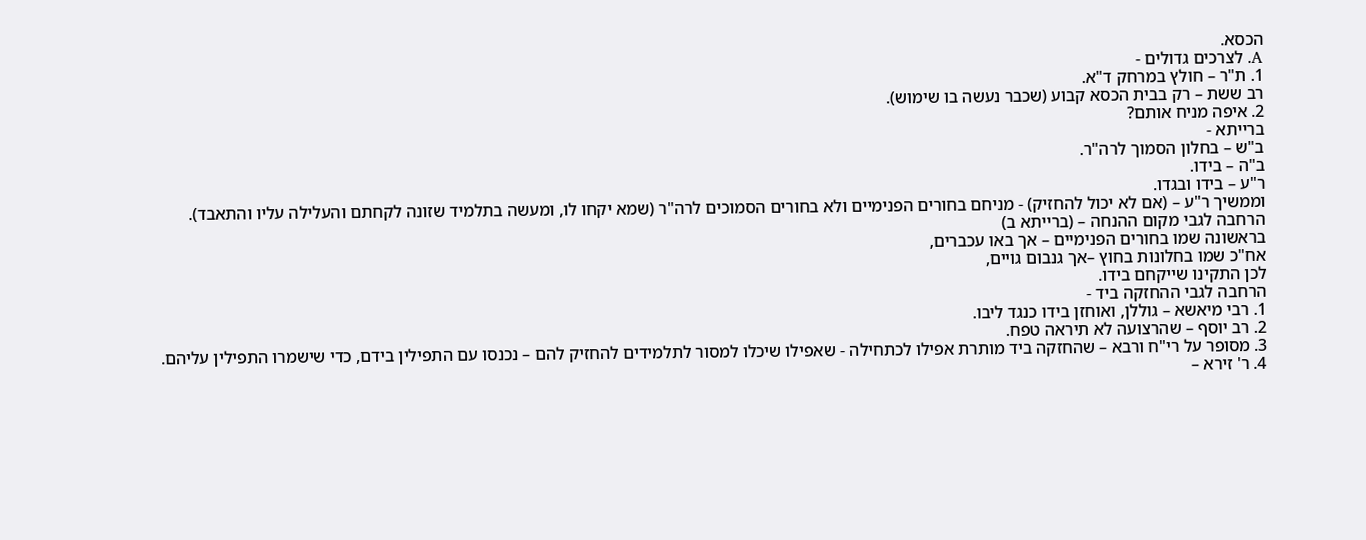הכסא.
A. לצרכים גדולים -
1. ת"ר – חולץ במרחק ד"א.
רב ששת – רק בבית הכסא קבוע (שכבר נעשה בו שימוש).
2. איפה מניח אותם?
ברייתא -
ב"ש – בחלון הסמוך לרה"ר.
ב"ה – בידו.
ר"ע – בידו ובגדו.
וממשיך ר"ע – (אם לא יכול להחזיק) - מניחם בחורים הפנימיים ולא בחורים הסמוכים לרה"ר (שמא יקחו לו, ומעשה בתלמיד שזונה לקחתם והעלילה עליו והתאבד).
הרחבה לגבי מקום ההנחה – (ברייתא ב)
בראשונה שמו בחורים הפנימיים – אך באו עכברים,
אח"כ שמו בחלונות בחוץ –אך גנבום גויים,
לכן התקינו שייקחם בידו.
הרחבה לגבי ההחזקה ביד -
1. רבי מיאשא – גוללן, ואוחזן בידו כנגד ליבו.
2. רב יוסף – שהרצועה לא תיראה טפח.
3. מסופר על רי"ח ורבא – שהחזקה ביד מותרת אפילו לכתחילה - שאפילו שיכלו למסור לתלמידים להחזיק להם – נכנסו עם התפילין בידם, כדי שישמרו התפילין עליהם.
4. ר' זירא –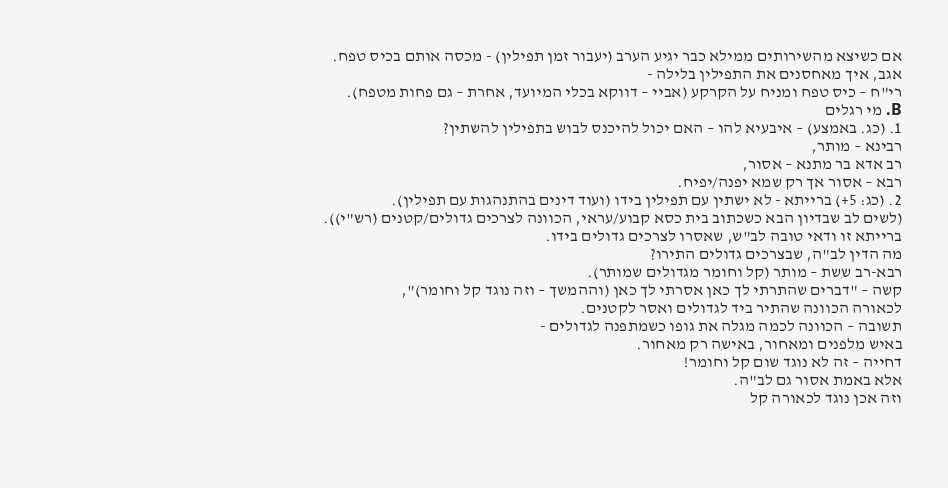אם כשיצא מהשירותים ממילא כבר יגיע הערב (יעבור זמן תפילין) - מכסה אותם בכיס טפח.
אגב, איך מאחסנים את התפילין בלילה -
רי"ח – כיס טפח ומניח על הקרקע (אביי – דווקא בכלי המיועד, אחרת – גם פחות מטפח).
B. מי רגלים
1. (כג. באמצע) – איבעיא להו – האם יכול להיכנס לבוש בתפילין להשתין?
רבינא – מותר,
רב אדא בר מתנא – אסור,
רבא – אסור אך רק שמא יפנה/יפיח.
2. (כג: 5+) ברייתא - לא ישתין עם תפילין בידו (ועוד דינים בהתנהגות עם תפילין).
(לשים לב שבדיון הבא כשכתוב בית כסא קבוע/עראי, הכוונה לצרכים גדולים/קטנים (רש"י)).
ברייתא זו ודאי טובה לב"ש, שאסרו לצרכים גדולים בידו.
מה הדין לב"ה, שבצרכים גדולים התירו?
רבא-רב ששת – מותר (קל וחומר מגדולים שמותר).
קשה – "דברים שהתרתי לך כאן אסרתי לך כאן (וההמשך – וזה נוגד קל וחומר)",
לכאורה הכוונה שהתיר ביד לגדולים ואסר לקטנים.
תשובה – הכוונה לכמה מגלה את גופו כשמתפנה לגדולים -
באיש מלפנים ומאחור, באישה רק מאחור.
דחייה – זה לא נוגד שום קל וחומר!
אלא באמת אסור גם לב"ה.
וזה אכן נוגד לכאורה קל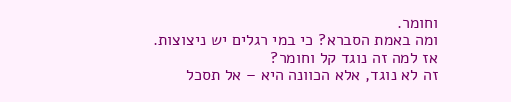וחומר.
ומה באמת הסברא? כי במי רגלים יש ניצוצות.
אז למה זה נוגד קל וחומר?
זה לא נוגד, אלא הכוונה היא – אל תסכל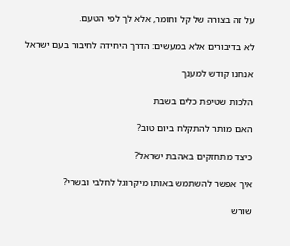על זה בצורה של קל וחומר, אלא לך לפי הטעם.

לא בדיבורים אלא במעשים: הדרך היחידה לחיבור בעם ישראל

אנחנו קודש למענך

הלכות שטיפת כלים בשבת

האם מותר להתקלח ביום טוב?

כיצד מתחזקים באהבת ישראל?

איך אפשר להשתמש באותו מיקרוגל לחלבי ובשרי?

שורש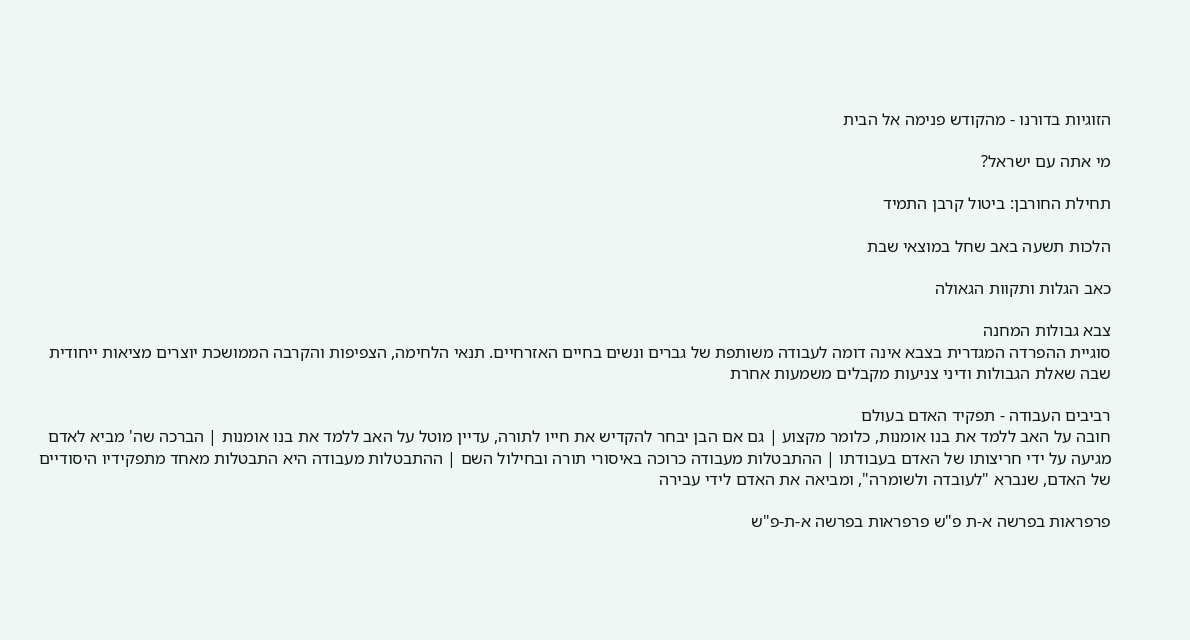הזוגיות בדורנו - מהקודש פנימה אל הבית

מי אתה עם ישראל?

תחילת החורבן: ביטול קרבן התמיד

הלכות תשעה באב שחל במוצאי שבת

כאב הגלות ותקוות הגאולה

צבא גבולות המחנה
סוגיית ההפרדה המגדרית בצבא אינה דומה לעבודה משותפת של גברים ונשים בחיים האזרחיים. תנאי הלחימה, הצפיפות והקרבה הממושכת יוצרים מציאות ייחודית שבה שאלת הגבולות ודיני צניעות מקבלים משמעות אחרת

רביבים העבודה - תפקיד האדם בעולם
חובה על האב ללמד את בנו אומנות, כלומר מקצוע | גם אם הבן יבחר להקדיש את חייו לתורה, עדיין מוטל על האב ללמד את בנו אומנות | הברכה שה' מביא לאדם מגיעה על ידי חריצותו של האדם בעבודתו | ההתבטלות מעבודה כרוכה באיסורי תורה ובחילול השם | ההתבטלות מעבודה היא התבטלות מאחד מתפקידיו היסודיים של האדם, שנברא "לעובדה ולשומרה", ומביאה את האדם לידי עבירה

פרפראות בפרשה א-ת פ"ש פרפראות בפרשה א-ת-פ"ש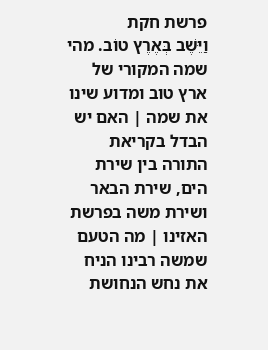פרשת חקת
וַיֵּשֶׁב בְּאֶרֶץ טוֹב. מהי שמה המקורי של ארץ טוב ומדוע שינו את שמה | האם יש הבדל בקריאת התורה בין שירת הים, שירת הבאר ושירת משה בפרשת האזינו | מה הטעם שמשה רבינו הניח את נחש הנחושת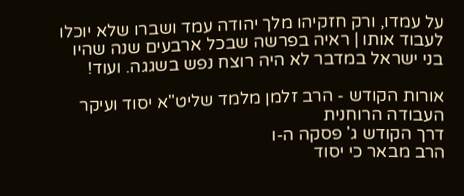על עמדו, ורק חזקיהו מלך יהודה עמד ושברו שלא יוכלו לעבוד אותו | ראיה בפרשה שבכל ארבעים שנה שהיו בני ישראל במדבר לא היה רוצח נפש בשגגה. ועוד!

אורות הקודש - הרב זלמן מלמד שליט"א יסוד ועיקר העבודה הרוחנית
דרך הקודש ג' פסקה ה-ו
הרב מבאר כי יסוד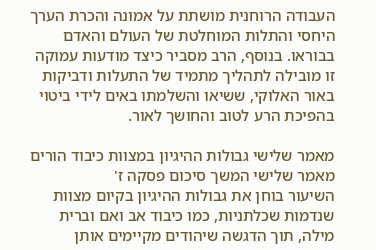העבודה הרוחנית מושתת על אמונה והכרת הערך היחסי והתלות המוחלטת של העולם והאדם בבוראו. בנוסף, הרב מסביר כיצד מודעות עמוקה זו מובילה לתהליך מתמיד של התעלות ודביקות באור האלוקי, ששיאו והשלמתו באים לידי ביטוי בהפיכת הרע לטוב והחושך לאור.

מאמר שלישי גבולות ההיגיון במצוות כיבוד הורים
מאמר שלישי המשך סיכום פסקה ז'
השיעור בוחן את גבולות ההיגיון בקיום מצוות שנדמות שכלתניות, כמו כיבוד אב ואם וברית מילה, תוך הדגשה שיהודים מקיימים אותן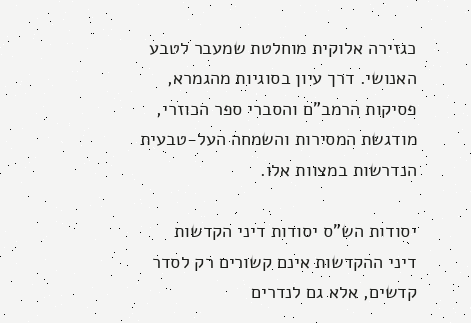כגזירה אלוקית מוחלטת שמעבר לטבע האנושי. דרך עיון בסוגיות מהגמרא, פסיקות הרמב"ם והסברי ספר הכוזרי, מודגשת המסירות והשמחה העל-טבעית הנדרשות במצוות אלו.

יסודות הש"ס יסודות דיני הקדשות
דיני ההקדשות אינם קשורים רק לסדר קדשים, אלא גם לנדרים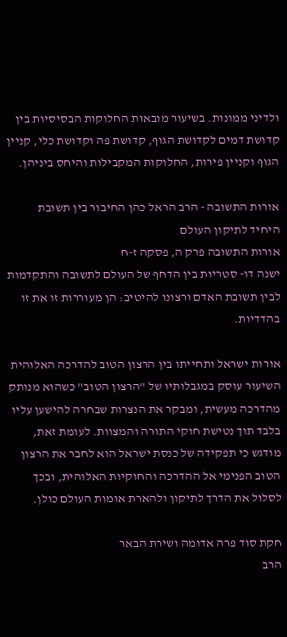ולדיני ממונות. בשיעור מובאות החלוקות הבסיסיות בין קדושת דמים לקדושת הגוף, קדושת פה וקדושת כלי, קניין הגוף וקניין פירות, החלוקות המקבילות והיחס ביניהן.

אורות התשובה - הרב הראל כהן החיבור בין תשובת היחיד לתיקון העולם
אורות התשובה פרק ה, פסקה ז-ח
ישנה דו- סטריות בין הדחף של העולם לתשובה והתקדמות לבין תשובת האדם ורצונו להיטיב: הן מעוררות זו את זו בהדדיות.

אורות ישראל ותחייתו בין הרצון הטוב להדרכה האלוהית
השיעור עוסק במגבלותיו של "הרצון הטוב" כשהוא מנותק מהדרכה מעשית, ומבקר את הנצרות שבחרה להישען עליו בלבד תוך נטישת חוקי התורה והמצוות. לעומת זאת, מודגש כי תפקידה של כנסת ישראל הוא לחבר את הרצון הטוב הפנימי אל ההדרכה והחוקיות האלוהית, ובכך לסלול את הדרך לתיקון ולהארת אומות העולם כולן.

חקת סוד פרה אדומה ושירת הבאר
הרב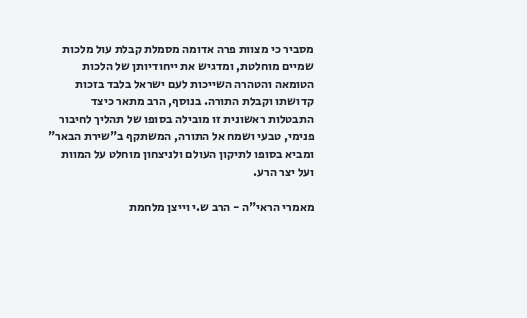מסביר כי מצוות פרה אדומה מסמלת קבלת עול מלכות שמיים מוחלטת, ומדגיש את ייחודיותן של הלכות הטומאה והטהרה השייכות לעם ישראל בלבד בזכות קדושתו וקבלת התורה. בנוסף, הרב מתאר כיצד התבטלות ראשונית זו מובילה בסופו של תהליך לחיבור פנימי, טבעי ושמח אל התורה, המשתקף ב"שירת הבאר" ומביא בסופו לתיקון העולם ולניצחון מוחלט על המוות ועל יצר הרע.

מאמרי הראי"ה - הרב ש.י וייצן מלחמת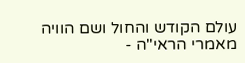עולם הקודש והחול ושם הוויה
מאמרי הראי"ה -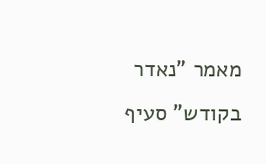מאמר "נאדר בקודש" סעיף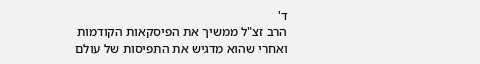ד'
הרב זצ"ל ממשיך את הפיסקאות הקודמות ואחרי שהוא מדגיש את התפיסות של עולם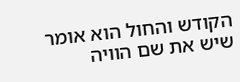הקודש והחול הוא אומר שיש את שם הוויה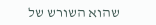שהוא השורש של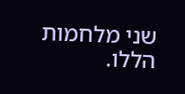שני מלחמות הללו.